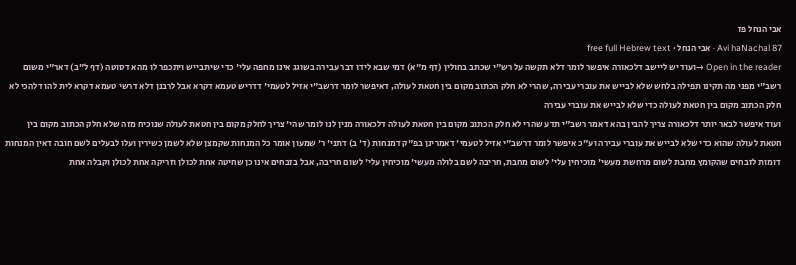אבי הנחל פז
Avi haNachal 87 · אבי הנחל · free full Hebrew text
Open in the reader →ועוד יש ליישב דלכאורה איפשר לומר דלא תקשה על רש"י שכתב בחולין (דף מ"א) דמי שבא לידו דבר עבירה בשוגג אינו מחפה עלי' כדי שיתבייש ויתכפר לו מהא דסוטה (דף ל"ב) דאר"י משום רשב"י מפני מה תקינו תפילה בלחש שלא לבייש את עוברי עבירה, שהרי לא חלק הכתוב מקום בין חטאת לעולה, דאיפשר לומר דרשב"י אזיל לטעמי' דדריש טעמא דקרא אבל לרבנן דלא דרשי טעמא דקרא לית להו דלהכי לא חלק הכתוב מקום בין חטאת לעולה כדי שלא לבייש את עוברי עבירה
ועוד איפשר לבאר יותר דלכאורה צריך להבין בהא דאמר רשב"י תדע שהרי לא חלק הכתוב מקום בין חטאת לעולה דלכאורה מנין לנו לומר שהי' צריך לחלק מקום בין חטאת לעולה שנוכיח מזה שלא חלק הכתוב מקום בין חטאת לעולה שהוא כדי שלא לבייש את עוברי עבירה וע"כ איפשר לומר דרשב"י אזיל לטעמי' דאמרינן בפ"ק דמנחות (ד' ב) דתני' ר' שמעון אומר כל המנחות שקמצן שלא לשמן כשירין ועלו לבעלים לשם חובה דאין המנחות דומות לזבחים שהקומץ מחבת לשום מרחשת מעשי' מוכיחין עלי' לשום מחבת, חריבה לשם בלולה מעשי' מוכיחין עלי' לשום חריבה, אבל בזבחים אינו כן שחיטה אחת לכולן וזריקה אחת לכולן וקבלה אחת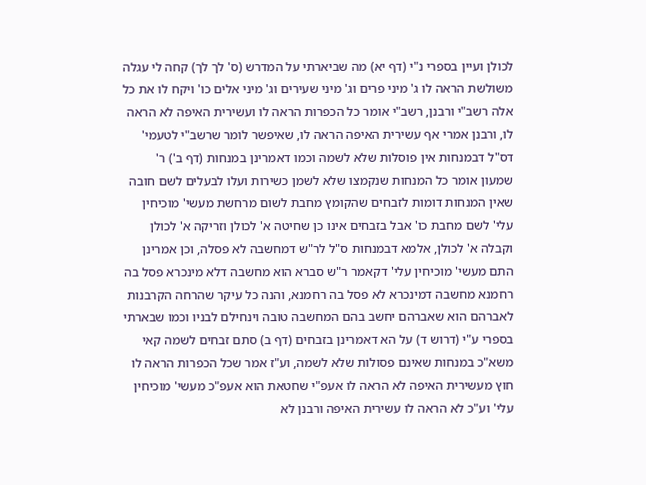לכולן ועיין בספרי נ"י (דף יא) מה שביארתי על המדרש (ס' לך לך) קחה לי עגלה משולשת הראה לו ג' מיני פרים וג' מיני שעירים וג' מיני אלים כו' ויקח לו את כל אלה רשב"י ורבנן, רשב"י אומר כל הכפרות הראה לו ועשירית האיפה לא הראה לו, ורבנן אמרי אף עשירית האיפה הראה לו, שאיפשר לומר שרשב"י לטעמי' דס"ל דבמנחות אין פוסלות שלא לשמה וכמו דאמרינן במנחות (דף ב') ר' שמעון אומר כל המנחות שנקמצו שלא לשמן כשירות ועלו לבעלים לשם חובה שאין המנחות דומות לזבחים שהקומץ מחבת לשום מרחשת מעשי' מוכיחין עלי' לשם מחבת כו' אבל בזבחים אינו כן שחיטה א' לכולן וזריקה א' לכולן וקבלה א' לכולן, אלמא דבמנחות ס"ל לר"ש דמחשבה לא פסלה, וכן אמרינן התם מעשי' מוכיחין עלי' דקאמר ר"ש סברא הוא מחשבה דלא מינכרא פסל בה רחמנא מחשבה דמינכרא לא פסל בה רחמנא, והנה כל עיקר שהרחה הקרבנות לאברהם הוא שאברהם יחשב בהם המחשבה טובה וינחילם לבניו וכמו שבארתי בספרי ע"י (דרוש ד) על הא דאמרינן בזבחים (דף ב) סתם זבחים לשמה קאי משא"כ במנחות שאינם פסולות שלא לשמה, וע"ז אמר שכל הכפרות הראה לו חוץ מעשירית האיפה לא הראה לו אעפ"י שחטאת הוא אעפ"כ מעשי' מוכיחין עלי' וע"כ לא הראה לו עשירית האיפה ורבנן לא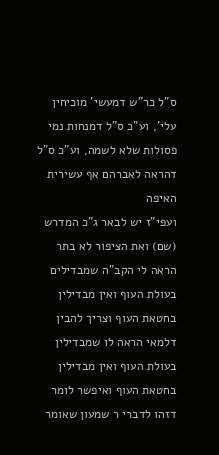ס"ל כר"ש דמעשי' מוכיחין עלי', וע"כ ס"ל דמנחות נמי פסולות שלא לשמה, וע"כ ס"ל דהראה לאברהם אף עשירית האיפה
ועפי"ז יש לבאר ג"כ המדרש (שם) ואת הציפור לא בתר הראה לי הקב"ה שמבדילים בעולת העוף ואין מבדילין בחטאת העוף וצריך להבין דלמאי הראה לו שמבדילין בעולת העוף ואין מבדילין בחטאת העוף ואיפשר לומר דזהו לדברי ר שמעון שאומר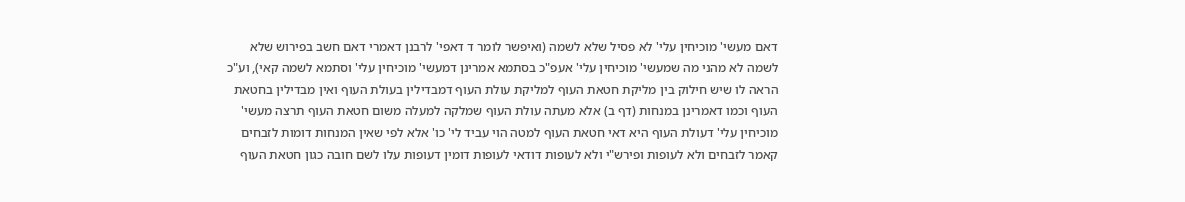דאם מעשי' מוכיחין עלי' לא פסיל שלא לשמה (ואיפשר לומר ד דאפי' לרבנן דאמרי דאם חשב בפירוש שלא לשמה לא מהני מה שמעשי' מוכיחין עלי' אעפ"כ בסתמא אמרינן דמעשי' מוכיחין עלי' וסתמא לשמה קאי), וע"כ הראה לו שיש חילוק בין מליקת חטאת העוף למליקת עולת העוף דמבדילין בעולת העוף ואין מבדילין בחטאת העוף וכמו דאמרינן במנחות (דף ב) אלא מעתה עולת העוף שמלקה למעלה משום חטאת העוף תרצה מעשי' מוכיחין עלי' דעולת העוף היא דאי חטאת העוף למטה הוי עביד לי' כו' אלא לפי שאין המנחות דומות לזבחים קאמר לזבחים ולא לעופות ופירש"י ולא לעופות דודאי לעופות דומין דעופות עלו לשם חובה כגון חטאת העוף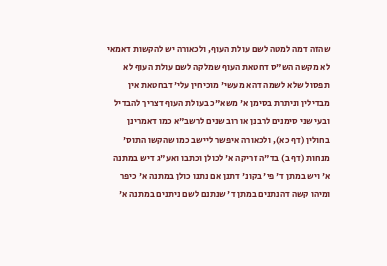שהזה דמה למטה לשם עולת העוף, ולכאורה יש להקשות דאמאי לא מקשה הש"ס דחטאת העוף שמלקה לשם עולת העוף לא תפסול שלא לשמה דהא מעשי' מוכיחין עלי' דבחטאת אין מבדילין וניתרת בסימן א' משא"כ בעולת העוף דצריך להבדיל ובעי שני סימנים לרבנן או רוב שנים לרשב"א כמו דאמרינן בחולין (דף כא), ולכאורה איפשר ליישב כמו שהקשו התוס' מנחות (דף ב) בד"ה זריקה א' לכולן וכתבו ואע"ג דיש במתנה א' ויש במתן ד' פי' בקונ' דתנן אם נתנו כולן במתנה א' כיפר ומיהו קשה דהנתנים במתן ד' שנתנם לשם ניתנים במתנה א'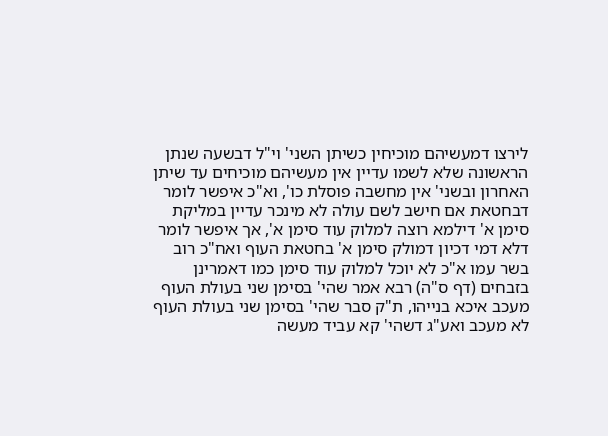לירצו דמעשיהם מוכיחין כשיתן השני' וי"ל דבשעה שנתן הראשונה שלא לשמו עדיין אין מעשיהם מוכיחים עד שיתן האחרון ובשני' אין מחשבה פוסלת כו', וא"כ איפשר לומר דבחטאת אם חישב לשם עולה לא מינכר עדיין במליקת סימן א' דילמא רוצה למלוק עוד סימן א', אך איפשר לומר דלא דמי דכיון דמולק סימן א' בחטאת העוף ואח"כ רוב בשר עמו א"כ לא יוכל למלוק עוד סימן כמו דאמרינן בזבחים (דף ס"ה) רבא אמר שהי' בסימן שני בעולת העוף מעכב איכא בנייהו, ת"ק סבר שהי' בסימן שני בעולת העוף לא מעכב ואע"ג דשהי' קא עביד מעשה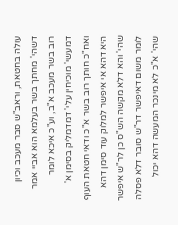עולה בחטאת, וראב"ש סבר מעכב וכיון דשהי' מחתך בשר בעלמא הוא אביי אמר רוב בשר מעכב א"ב, וע"כ איכא לומר דמעשי' מוכיחין עלי' דמדמליק בסימן א' ואח"כ חותך רוב בשר א"כ ודאי חטאת העוף היא דהא אי איפשר למלוק עוד סימן דהא שהי' והא דלא מקשה הש"ס כן לר"ש איפשר לומר משום דאיפשר דר"ש סובר דלא פסלה שהי' א"כ לא מינכר המעשה דהא יכול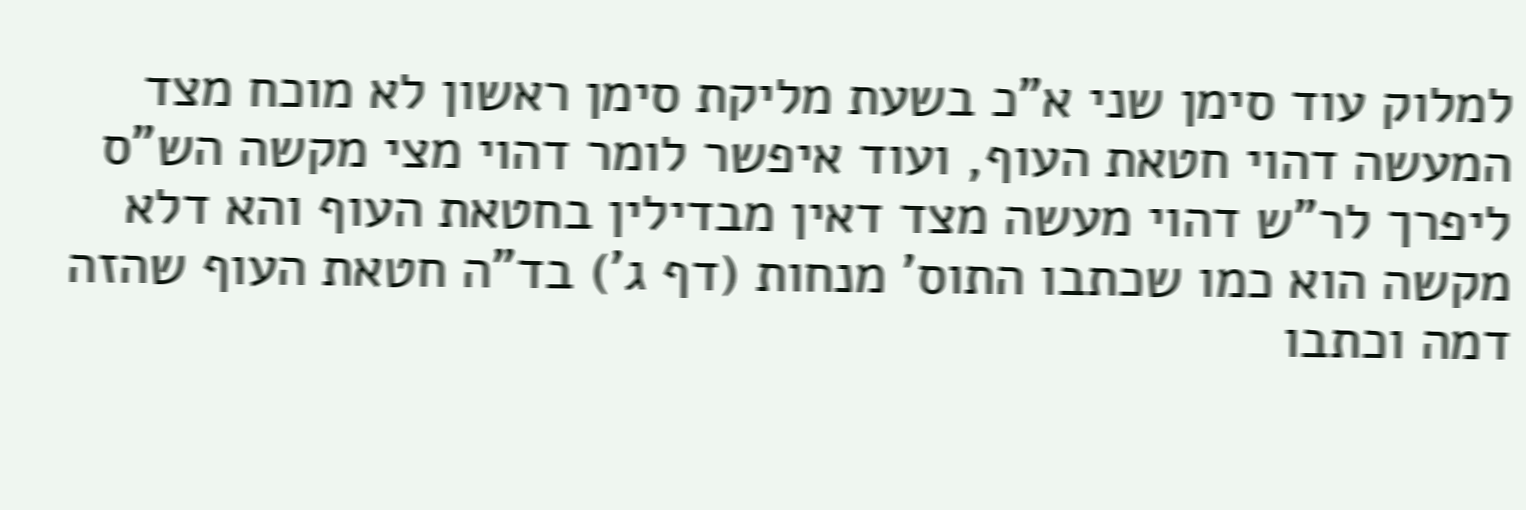למלוק עוד סימן שני א"כ בשעת מליקת סימן ראשון לא מוכח מצד המעשה דהוי חטאת העוף, ועוד איפשר לומר דהוי מצי מקשה הש"ס ליפרך לר"ש דהוי מעשה מצד דאין מבדילין בחטאת העוף והא דלא מקשה הוא כמו שכתבו התוס' מנחות (דף ג') בד"ה חטאת העוף שהזה דמה וכתבו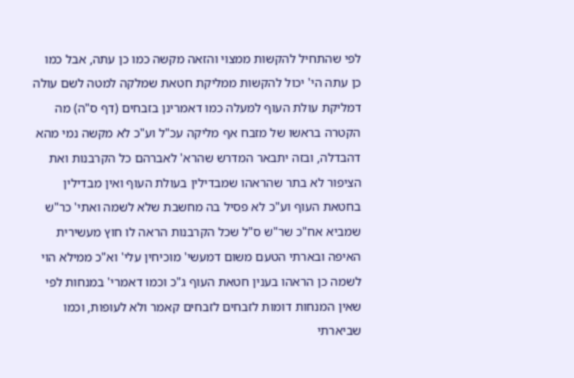לפי שהתחיל להקשות ממצוי והזאה מקשה כמו כן עתה, אבל כמו כן עתה הי' יכול להקשות ממליקת חטאת שמלקה למטה לשם עולה דמליקת עולת העוף למעלה כמו דאמרינן בזבחים (דף ס"ה) מה הקטרה בראשו של מזבח אף מליקה עכ"ל וע"כ לא מקשה נמי מהא דהבדלה, ובזה יתבאר המדרש שהרא' לאברהם כל הקרבנות ואת הציפור לא בתר שהראהו שמבדילין בעולת העוף ואין מבדילין בחטאת העוף וע"כ לא פסיל בה מחשבת שלא לשמה ואתי' כר"ש שמביא אח"כ שר"ש ס"ל שכל הקרבנות הראה לו חוץ מעשירית האיפה ובארתי הטעם משום דמעשי' מוכיחין עלי' וא"כ ממילא הוי לשמה כן הראהו בענין חטאת העוף ג"כ וכמו דאמרי' במנחות לפי שאין המנחות דומות לזבחים לזבחים קאמר ולא לעופות, וכמו שביארתי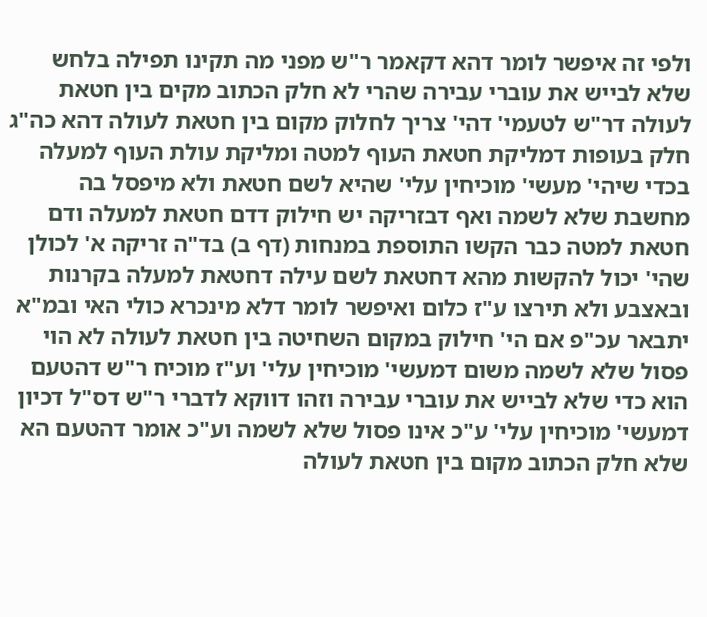ולפי זה איפשר לומר דהא דקאמר ר"ש מפני מה תקינו תפילה בלחש שלא לבייש את עוברי עבירה שהרי לא חלק הכתוב מקים בין חטאת לעולה דר"ש לטעמי' דהי' צריך לחלוק מקום בין חטאת לעולה דהא כה"ג חלק בעופות דמליקת חטאת העוף למטה ומליקת עולת העוף למעלה בכדי שיהי' מעשי' מוכיחין עלי' שהיא לשם חטאת ולא מיפסל בה מחשבת שלא לשמה ואף דבזריקה יש חילוק דדם חטאת למעלה ודם חטאת למטה כבר הקשו התוספת במנחות (דף ב) בד"ה זריקה א' לכולן שהי' יכול להקשות מהא דחטאת לשם עילה דחטאת למעלה בקרנות ובאצבע ולא תירצו ע"ז כלום ואיפשר לומר דלא מינכרא כולי האי ובמ"א יתבאר עכ"פ אם הי' חילוק במקום השחיטה בין חטאת לעולה לא הוי פסול שלא לשמה משום דמעשי' מוכיחין עלי' וע"ז מוכיח ר"ש דהטעם הוא כדי שלא לבייש את עוברי עבירה וזהו דווקא לדברי ר"ש דס"ל דכיון דמעשי' מוכיחין עלי' ע"כ אינו פסול שלא לשמה וע"כ אומר דהטעם הא שלא חלק הכתוב מקום בין חטאת לעולה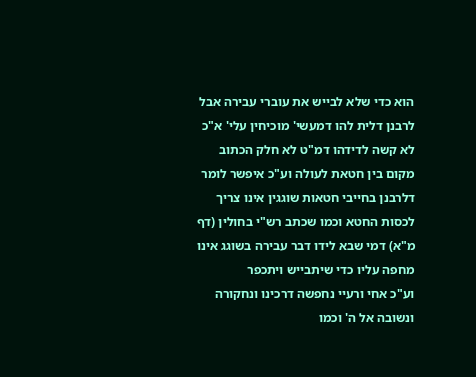הוא כדי שלא לבייש את עוברי עבירה אבל לרבנן דלית להו דמעשי' מוכיחין עלי' א"כ לא קשה לדידהו דמ"ט לא חלק הכתוב מקום בין חטאת לעולה וע"כ איפשר לומר דלרבנן בחייבי חטאות שוגגין אינו צריך לכסות החטא וכמו שכתב רש"י בחולין (דף מ"א) דמי שבא לידו דבר עבירה בשוגג אינו מחפה עליו כדי שיתבייש ויתכפר
וע"כ אחי ורעיי נחפשה דרכינו ונחקורה ונשובה אל ה' וכמו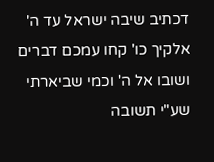דכתיב שיבה ישראל עד ה' אלקיך כו' קחו עמכם דברים ושובו אל ה' וכמי שביארתי שע"י תשובה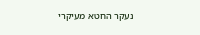נעקר החטא מעיקרי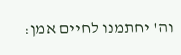וה' יחתמנו לחיים אמן: